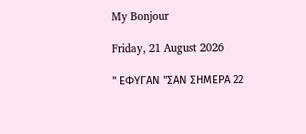My Bonjour

Friday, 21 August 2026

" ΕΦΥΓΑΝ "ΣΑΝ ΣΗΜΕΡΑ 22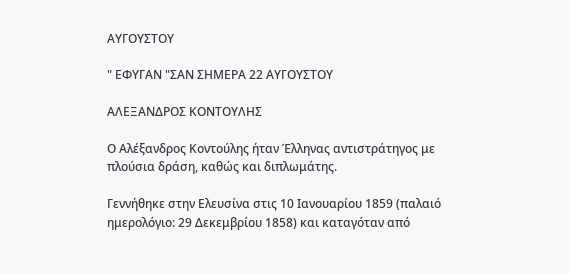ΑΥΓΟΥΣΤΟΥ

" ΕΦΥΓΑΝ "ΣΑΝ ΣΗΜΕΡΑ 22 ΑΥΓΟΥΣΤΟΥ

ΑΛΕΞΑΝΔΡΟΣ ΚΟΝΤΟΥΛΗΣ

Ο Αλέξανδρος Κοντούλης ήταν Έλληνας αντιστράτηγος με πλούσια δράση, καθώς και διπλωμάτης.

Γεννήθηκε στην Ελευσίνα στις 10 Ιανουαρίου 1859 (παλαιό ημερολόγιο: 29 Δεκεμβρίου 1858) και καταγόταν από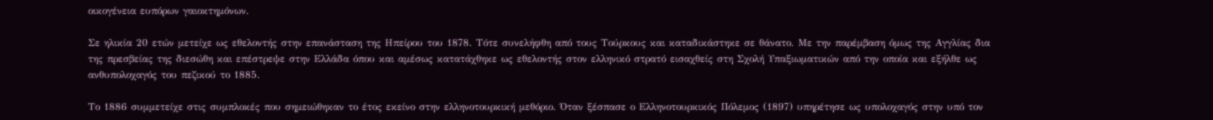οικογένεια ευπόρων γαιοκτημόνων.

Σε ηλικία 20 ετών μετείχε ως εθελοντής στην επανάσταση της Ηπείρου του 1878. Τότε συνελήφθη από τους Τούρκους και καταδικάστηκε σε θάνατο. Με την παρέμβαση όμως της Αγγλίας δια της πρεσβείας της διεσώθη και επέστρεψε στην Ελλάδα όπου και αμέσως κατατάχθηκε ως εθελοντής στον ελληνικό στρατό εισαχθείς στη Σχολή Υπαξιωματικών από την οποία και εξήλθε ως ανθυπολοχαγός του πεζικού το 1885.

Το 1886 συμμετείχε στις συμπλοκές που σημειώθηκαν το έτος εκείνο στην ελληνοτουρκική μεθόριο. Όταν ξέσπασε ο Ελληνοτουρκικός Πόλεμος (1897) υπηρέτησε ως υπολοχαγός στην υπό τον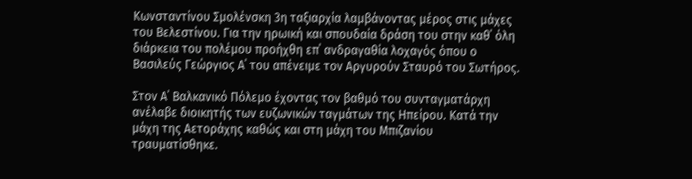Κωνσταντίνου Σμολένσκη 3η ταξιαρχία λαμβάνοντας μέρος στις μάχες του Βελεστίνου. Για την ηρωική και σπουδαία δράση του στην καθ΄ όλη διάρκεια του πολέμου προήχθη επ΄ ανδραγαθία λοχαγός όπου ο Βασιλεύς Γεώργιος Α΄ του απένειμε τον Αργυρούν Σταυρό του Σωτήρος.

Στον Α΄ Βαλκανικό Πόλεμο έχοντας τον βαθμό του συνταγματάρχη ανέλαβε διοικητής των ευζωνικών ταγμάτων της Ηπείρου. Κατά την μάχη της Αετοράχης καθώς και στη μάχη του Μπιζανίου τραυματίσθηκε.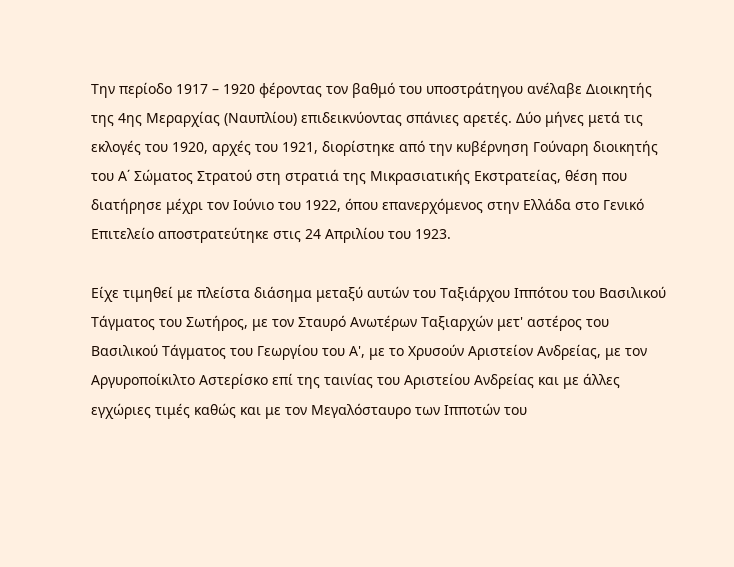Την περίοδο 1917 – 1920 φέροντας τον βαθμό του υποστράτηγου ανέλαβε Διοικητής της 4ης Μεραρχίας (Ναυπλίου) επιδεικνύοντας σπάνιες αρετές. Δύο μήνες μετά τις εκλογές του 1920, αρχές του 1921, διορίστηκε από την κυβέρνηση Γούναρη διοικητής του Α΄ Σώματος Στρατού στη στρατιά της Μικρασιατικής Εκστρατείας, θέση που διατήρησε μέχρι τον Ιούνιο του 1922, όπου επανερχόμενος στην Ελλάδα στο Γενικό Επιτελείο αποστρατεύτηκε στις 24 Απριλίου του 1923.

Είχε τιμηθεί με πλείστα διάσημα μεταξύ αυτών του Ταξιάρχου Ιππότου του Βασιλικού Τάγματος του Σωτήρος, με τον Σταυρό Ανωτέρων Ταξιαρχών μετ' αστέρος του Βασιλικού Τάγματος του Γεωργίου του Α', με το Χρυσούν Αριστείον Ανδρείας, με τον Αργυροποίκιλτο Αστερίσκο επί της ταινίας του Αριστείου Ανδρείας και με άλλες εγχώριες τιμές καθώς και με τον Μεγαλόσταυρο των Ιπποτών του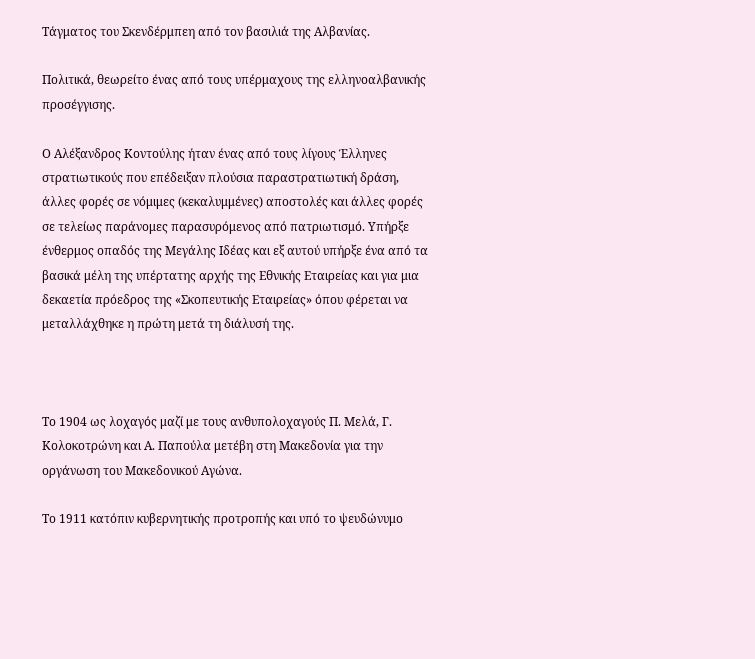Τάγματος του Σκενδέρμπεη από τον βασιλιά της Αλβανίας.

Πολιτικά, θεωρείτο ένας από τους υπέρμαχους της ελληνοαλβανικής προσέγγισης.

Ο Αλέξανδρος Κοντούλης ήταν ένας από τους λίγους Έλληνες στρατιωτικούς που επέδειξαν πλούσια παραστρατιωτική δράση, άλλες φορές σε νόμιμες (κεκαλυμμένες) αποστολές και άλλες φορές σε τελείως παράνομες παρασυρόμενος από πατριωτισμό. Υπήρξε ένθερμος οπαδός της Μεγάλης Ιδέας και εξ αυτού υπήρξε ένα από τα βασικά μέλη της υπέρτατης αρχής της Εθνικής Εταιρείας και για μια δεκαετία πρόεδρος της «Σκοπευτικής Εταιρείας» όπου φέρεται να μεταλλάχθηκε η πρώτη μετά τη διάλυσή της.



Το 1904 ως λοχαγός μαζί με τους ανθυπολοχαγούς Π. Μελά, Γ. Κολοκοτρώνη και Α. Παπούλα μετέβη στη Μακεδονία για την οργάνωση του Μακεδονικού Αγώνα.

Το 1911 κατόπιν κυβερνητικής προτροπής και υπό το ψευδώνυμο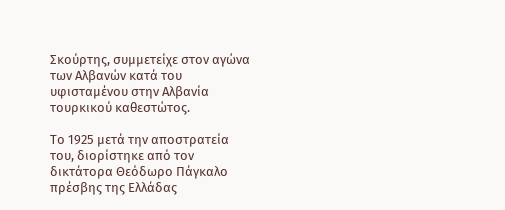Σκούρτης, συμμετείχε στον αγώνα των Αλβανών κατά του υφισταμένου στην Αλβανία τουρκικού καθεστώτος.

Το 1925 μετά την αποστρατεία του, διορίστηκε από τον δικτάτορα Θεόδωρο Πάγκαλο πρέσβης της Ελλάδας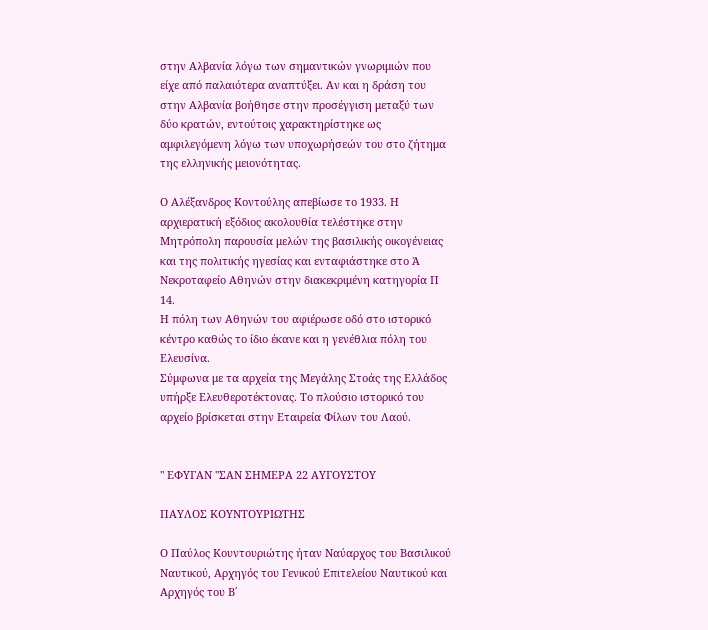στην Αλβανία λόγω των σημαντικών γνωριμιών που είχε από παλαιότερα αναπτύξει. Αν και η δράση του στην Αλβανία βοήθησε στην προσέγγιση μεταξύ των δύο κρατών, εντούτοις χαρακτηρίστηκε ως αμφιλεγόμενη λόγω των υποχωρήσεών του στο ζήτημα της ελληνικής μειονότητας.

Ο Αλέξανδρος Κοντούλης απεβίωσε το 1933. Η αρχιερατική εξόδιος ακολουθία τελέστηκε στην Μητρόπολη παρουσία μελών της βασιλικής οικογένειας και της πολιτικής ηγεσίας και ενταφιάστηκε στο Ά Νεκροταφείο Αθηνών στην διακεκριμένη κατηγορία Π 14.
Η πόλη των Αθηνών του αφιέρωσε οδό στο ιστορικό κέντρο καθώς το ίδιο έκανε και η γενέθλια πόλη του Ελευσίνα.
Σύμφωνα με τα αρχεία της Μεγάλης Στοάς της Ελλάδος υπήρξε Ελευθεροτέκτονας. Το πλούσιο ιστορικό του αρχείο βρίσκεται στην Εταιρεία Φίλων του Λαού.


" ΕΦΥΓΑΝ "ΣΑΝ ΣΗΜΕΡΑ 22 ΑΥΓΟΥΣΤΟΥ

ΠΑΥΛΟΣ ΚΟΥΝΤΟΥΡΙΩΤΗΣ

Ο Παύλος Κουντουριώτης ήταν Ναύαρχος του Βασιλικού Ναυτικού, Αρχηγός του Γενικού Επιτελείου Ναυτικού και Αρχηγός του Β΄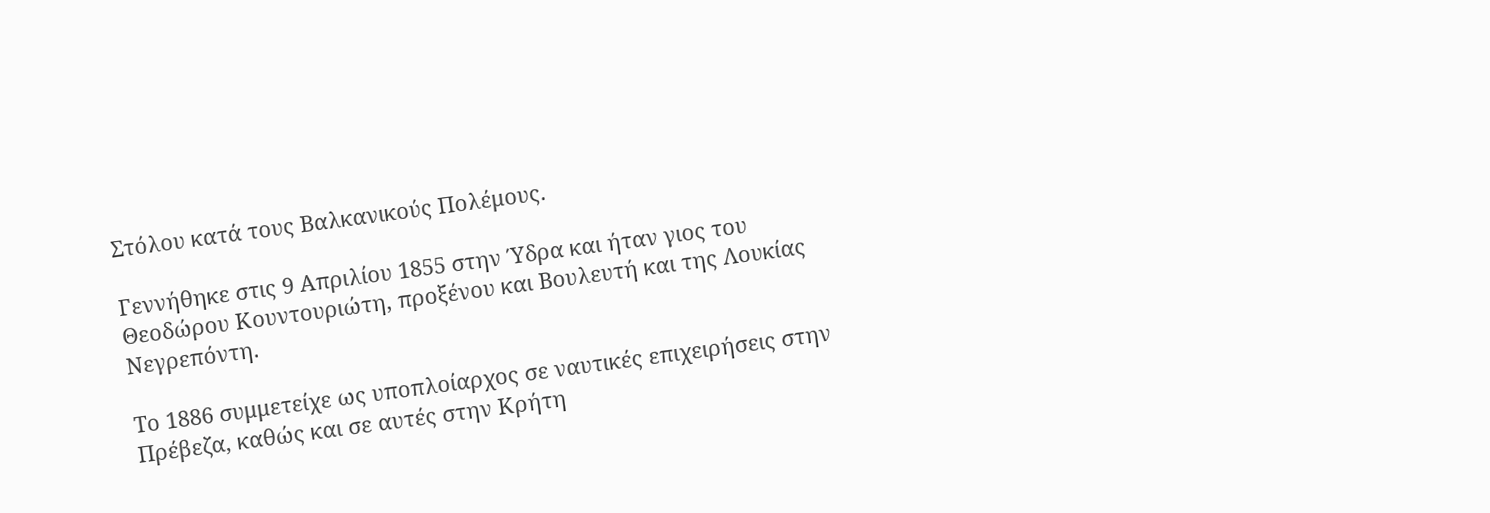Στόλου κατά τους Βαλκανικούς Πολέμους.

Γεννήθηκε στις 9 Απριλίου 1855 στην Ύδρα και ήταν γιος του Θεοδώρου Κουντουριώτη, προξένου και Βουλευτή και της Λουκίας Νεγρεπόντη.

Το 1886 συμμετείχε ως υποπλοίαρχος σε ναυτικές επιχειρήσεις στην Πρέβεζα, καθώς και σε αυτές στην Κρήτη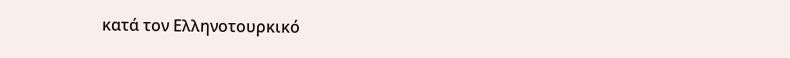κατά τον Ελληνοτουρκικό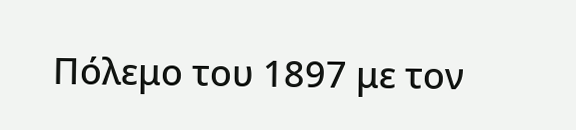Πόλεμο του 1897 με τον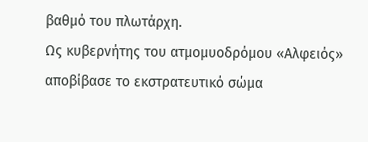βαθμό του πλωτάρχη.
Ως κυβερνήτης του ατμομυοδρόμου «Αλφειός» αποβίβασε το εκστρατευτικό σώμα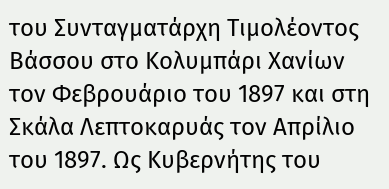του Συνταγματάρχη Τιμολέοντος Βάσσου στο Κολυμπάρι Χανίων τον Φεβρουάριο του 1897 και στη Σκάλα Λεπτοκαρυάς τον Απρίλιο του 1897. Ως Κυβερνήτης του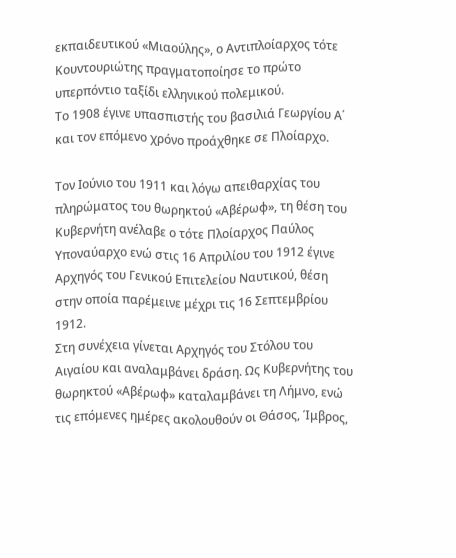εκπαιδευτικού «Μιαούλης», ο Αντιπλοίαρχος τότε Κουντουριώτης πραγματοποίησε το πρώτο υπερπόντιο ταξίδι ελληνικού πολεμικού.
Το 1908 έγινε υπασπιστής του βασιλιά Γεωργίου Α΄ και τον επόμενο χρόνο προάχθηκε σε Πλοίαρχο.

Τον Ιούνιο του 1911 και λόγω απειθαρχίας του πληρώματος του θωρηκτού «Αβέρωφ», τη θέση του Κυβερνήτη ανέλαβε ο τότε Πλοίαρχος Παύλος
Υποναύαρχο ενώ στις 16 Απριλίου του 1912 έγινε Αρχηγός του Γενικού Επιτελείου Ναυτικού, θέση στην οποία παρέμεινε μέχρι τις 16 Σεπτεμβρίου 1912.
Στη συνέχεια γίνεται Αρχηγός του Στόλου του Αιγαίου και αναλαμβάνει δράση. Ως Κυβερνήτης του θωρηκτού «Αβέρωφ» καταλαμβάνει τη Λήμνο, ενώ τις επόμενες ημέρες ακολουθούν οι Θάσος, Ίμβρος,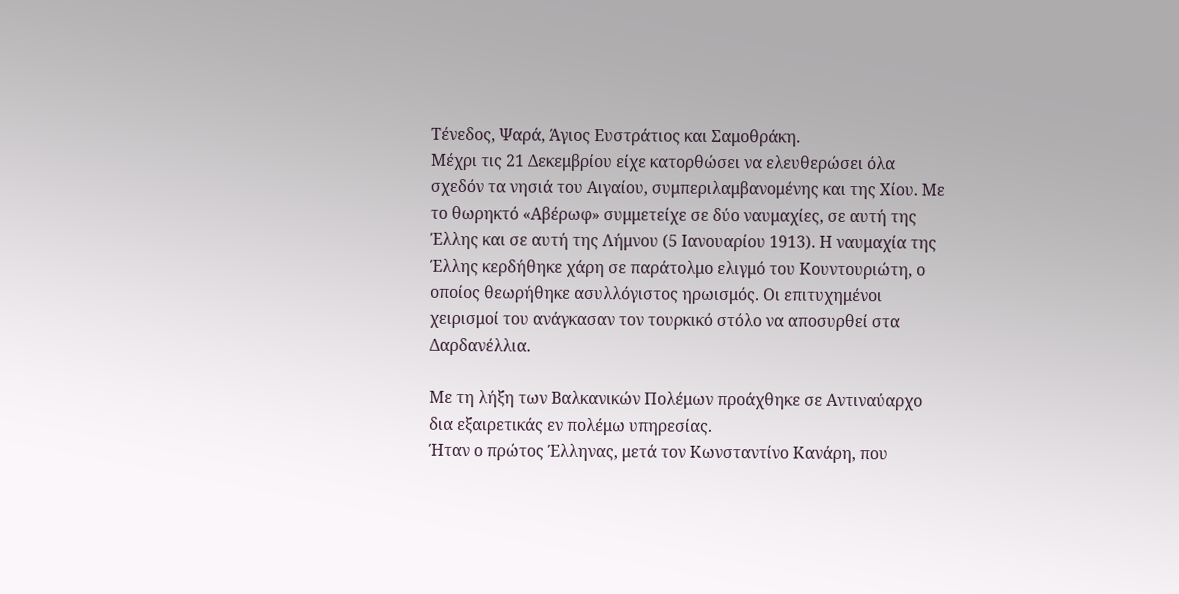Τένεδος, Ψαρά, Άγιος Ευστράτιος και Σαμοθράκη.
Μέχρι τις 21 Δεκεμβρίου είχε κατορθώσει να ελευθερώσει όλα σχεδόν τα νησιά του Αιγαίου, συμπεριλαμβανομένης και της Χίου. Με το θωρηκτό «Αβέρωφ» συμμετείχε σε δύο ναυμαχίες, σε αυτή της Έλλης και σε αυτή της Λήμνου (5 Ιανουαρίου 1913). Η ναυμαχία της Έλλης κερδήθηκε χάρη σε παράτολμο ελιγμό του Κουντουριώτη, ο οποίος θεωρήθηκε ασυλλόγιστος ηρωισμός. Οι επιτυχημένοι χειρισμοί του ανάγκασαν τον τουρκικό στόλο να αποσυρθεί στα Δαρδανέλλια.

Με τη λήξη των Βαλκανικών Πολέμων προάχθηκε σε Αντιναύαρχο δια εξαιρετικάς εν πολέμω υπηρεσίας.
Ήταν ο πρώτος Έλληνας, μετά τον Κωνσταντίνο Κανάρη, που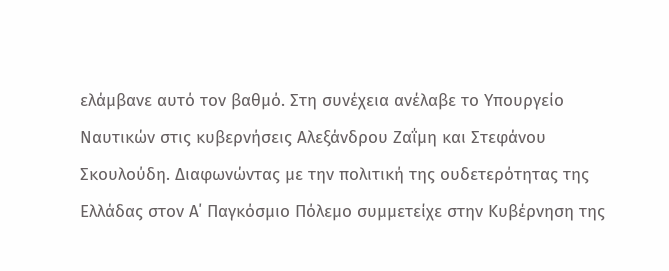ελάμβανε αυτό τον βαθμό. Στη συνέχεια ανέλαβε το Υπουργείο Ναυτικών στις κυβερνήσεις Αλεξάνδρου Ζαΐμη και Στεφάνου Σκουλούδη. Διαφωνώντας με την πολιτική της ουδετερότητας της Ελλάδας στον Α΄ Παγκόσμιο Πόλεμο συμμετείχε στην Κυβέρνηση της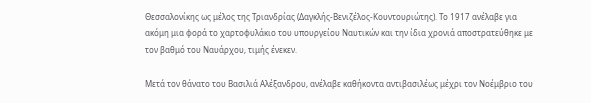Θεσσαλονίκης ως μέλος της Τριανδρίας (Δαγκλής-Βενιζέλος-Κουντουριώτης). Το 1917 ανέλαβε για ακόμη μια φορά το χαρτοφυλάκιο του υπουργείου Ναυτικών και την ίδια χρονιά αποστρατεύθηκε με τον βαθμό του Ναυάρχου, τιμής ένεκεν.

Μετά τον θάνατο του Βασιλιά Αλέξανδρου, ανέλαβε καθήκοντα αντιβασιλέως μέχρι τον Νοέμβριο του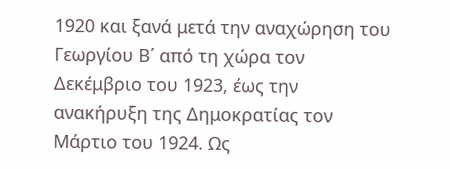1920 και ξανά μετά την αναχώρηση του Γεωργίου Β΄ από τη χώρα τον Δεκέμβριο του 1923, έως την ανακήρυξη της Δημοκρατίας τον Μάρτιο του 1924. Ως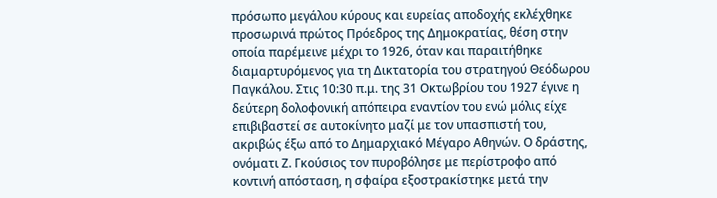πρόσωπο μεγάλου κύρους και ευρείας αποδοχής εκλέχθηκε προσωρινά πρώτος Πρόεδρος της Δημοκρατίας, θέση στην οποία παρέμεινε μέχρι το 1926, όταν και παραιτήθηκε διαμαρτυρόμενος για τη Δικτατορία του στρατηγού Θεόδωρου Παγκάλου. Στις 10:30 π.μ. της 31 Οκτωβρίου του 1927 έγινε η δεύτερη δολοφονική απόπειρα εναντίον του ενώ μόλις είχε επιβιβαστεί σε αυτοκίνητο μαζί με τον υπασπιστή του, ακριβώς έξω από το Δημαρχιακό Μέγαρο Αθηνών. Ο δράστης, ονόματι Ζ. Γκούσιος τον πυροβόλησε με περίστροφο από κοντινή απόσταση, η σφαίρα εξοστρακίστηκε μετά την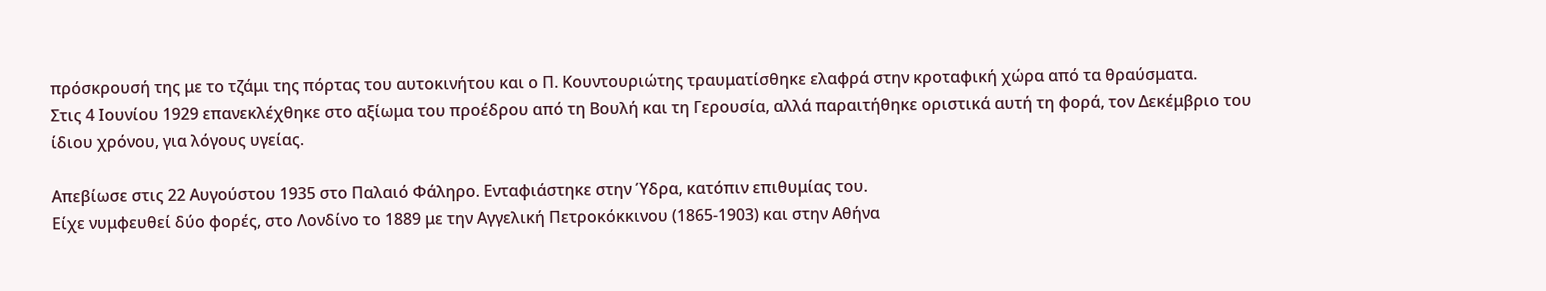πρόσκρουσή της με το τζάμι της πόρτας του αυτοκινήτου και ο Π. Κουντουριώτης τραυματίσθηκε ελαφρά στην κροταφική χώρα από τα θραύσματα.
Στις 4 Ιουνίου 1929 επανεκλέχθηκε στο αξίωμα του προέδρου από τη Βουλή και τη Γερουσία, αλλά παραιτήθηκε οριστικά αυτή τη φορά, τον Δεκέμβριο του ίδιου χρόνου, για λόγους υγείας.

Απεβίωσε στις 22 Αυγούστου 1935 στο Παλαιό Φάληρο. Ενταφιάστηκε στην Ύδρα, κατόπιν επιθυμίας του.
Είχε νυμφευθεί δύο φορές, στο Λονδίνο το 1889 με την Αγγελική Πετροκόκκινου (1865-1903) και στην Αθήνα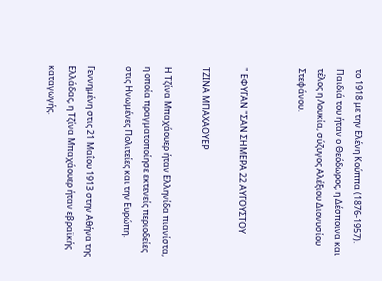το 1918 με την Ελένη Κούππα (1876-1957).
Παιδιά του ήταν ο Θεόδωρος, η Δέσποινα και τέλος η Λουκία, σύζυγος Αλέξιου Διονυσίου Στεφάνου.


" ΕΦΥΓΑΝ "ΣΑΝ ΣΗΜΕΡΑ 22 ΑΥΓΟΥΣΤΟΥ

ΤΖΙΝΑ ΜΠΑΧΑΟΥΕΡ

Η Τζίνα Μπαχάουερ ήταν Ελληνίδα πιανίστα, η οποία πραγματοποίησε εκτενείς περιοδείες στις Ηνωμένες Πολιτείες και την Ευρώπη.

Γεννημένη στις 21 Μαΐου 1913 στην Αθήνα της Ελλάδας, η Τζίνα Μπαχάουερ ήταν εβραϊκής καταγωγής.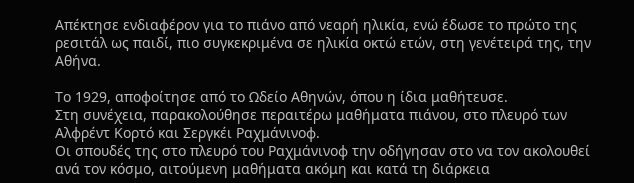Απέκτησε ενδιαφέρον για το πιάνο από νεαρή ηλικία, ενώ έδωσε το πρώτο της ρεσιτάλ ως παιδί, πιο συγκεκριμένα σε ηλικία οκτώ ετών, στη γενέτειρά της, την Αθήνα.

Το 1929, αποφοίτησε από το Ωδείο Αθηνών, όπου η ίδια μαθήτευσε.
Στη συνέχεια, παρακολούθησε περαιτέρω μαθήματα πιάνου, στο πλευρό των Αλφρέντ Κορτό και Σεργκέι Ραχμάνινοφ.
Οι σπουδές της στο πλευρό του Ραχμάνινοφ την οδήγησαν στο να τον ακολουθεί ανά τον κόσμο, αιτούμενη μαθήματα ακόμη και κατά τη διάρκεια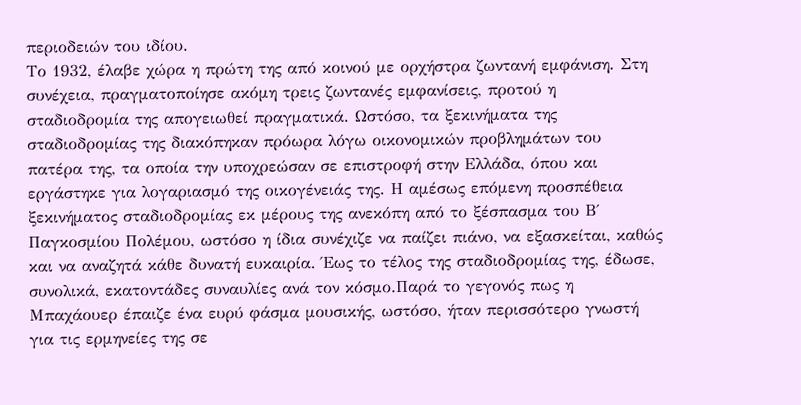περιοδειών του ιδίου.
Το 1932, έλαβε χώρα η πρώτη της από κοινού με ορχήστρα ζωντανή εμφάνιση. Στη συνέχεια, πραγματοποίησε ακόμη τρεις ζωντανές εμφανίσεις, προτού η σταδιοδρομία της απογειωθεί πραγματικά. Ωστόσο, τα ξεκινήματα της σταδιοδρομίας της διακόπηκαν πρόωρα λόγω οικονομικών προβλημάτων του πατέρα της, τα οποία την υποχρεώσαν σε επιστροφή στην Ελλάδα, όπου και εργάστηκε για λογαριασμό της οικογένειάς της. Η αμέσως επόμενη προσπέθεια ξεκινήματος σταδιοδρομίας εκ μέρους της ανεκόπη από το ξέσπασμα του Β΄ Παγκοσμίου Πολέμου, ωστόσο η ίδια συνέχιζε να παίζει πιάνο, να εξασκείται, καθώς και να αναζητά κάθε δυνατή ευκαιρία. Έως το τέλος της σταδιοδρομίας της, έδωσε, συνολικά, εκατοντάδες συναυλίες ανά τον κόσμο.Παρά το γεγονός πως η Μπαχάουερ έπαιζε ένα ευρύ φάσμα μουσικής, ωστόσο, ήταν περισσότερο γνωστή για τις ερμηνείες της σε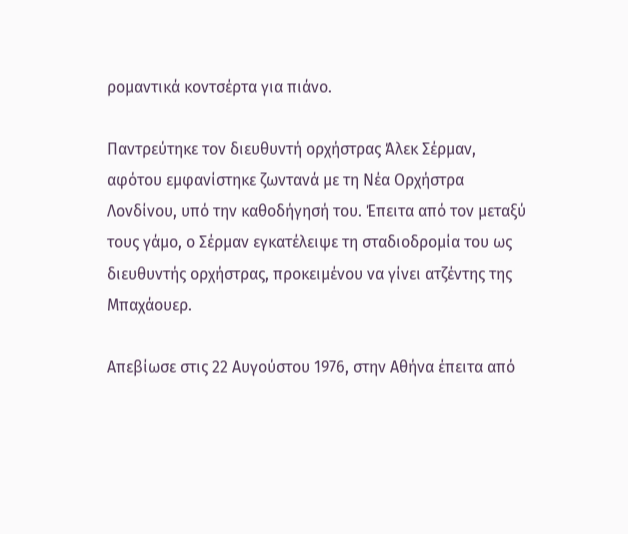ρομαντικά κοντσέρτα για πιάνο.

Παντρεύτηκε τον διευθυντή ορχήστρας Άλεκ Σέρμαν, αφότου εμφανίστηκε ζωντανά με τη Νέα Ορχήστρα Λονδίνου, υπό την καθοδήγησή του. Έπειτα από τον μεταξύ τους γάμο, ο Σέρμαν εγκατέλειψε τη σταδιοδρομία του ως διευθυντής ορχήστρας, προκειμένου να γίνει ατζέντης της Μπαχάουερ.

Απεβίωσε στις 22 Αυγούστου 1976, στην Αθήνα έπειτα από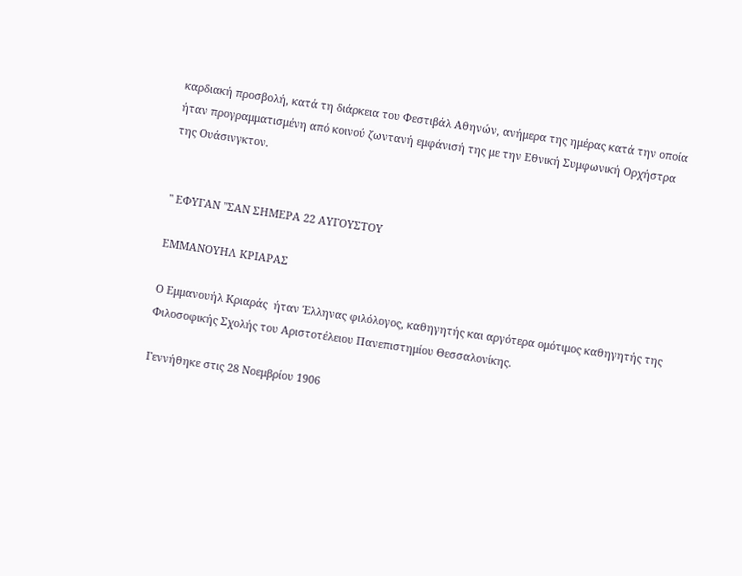καρδιακή προσβολή, κατά τη διάρκεια του Φεστιβάλ Αθηνών, ανήμερα της ημέρας κατά την οποία ήταν προγραμματισμένη από κοινού ζωντανή εμφάνισή της με την Εθνική Συμφωνική Ορχήστρα της Ουάσινγκτον.


" ΕΦΥΓΑΝ "ΣΑΝ ΣΗΜΕΡΑ 22 ΑΥΓΟΥΣΤΟΥ

ΕΜΜΑΝΟΥΗΛ ΚΡΙΑΡΑΣ

Ο Εμμανουήλ Κριαράς  ήταν Έλληνας φιλόλογος, καθηγητής και αργότερα ομότιμος καθηγητής της Φιλοσοφικής Σχολής του Αριστοτέλειου Πανεπιστημίου Θεσσαλονίκης.

Γεννήθηκε στις 28 Νοεμβρίου 1906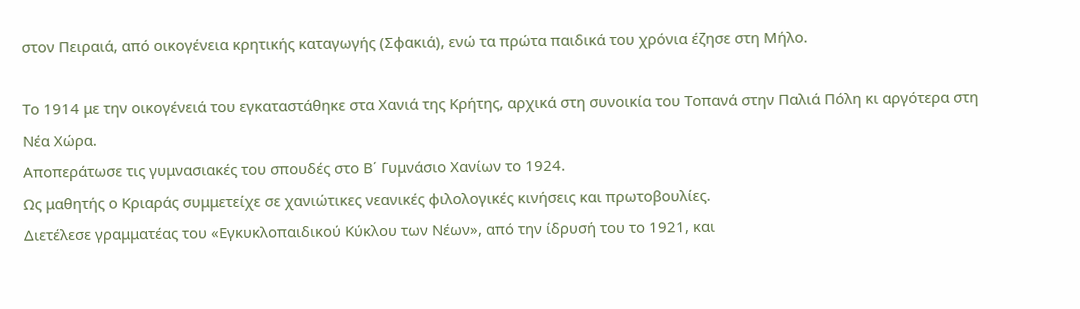στον Πειραιά, από οικογένεια κρητικής καταγωγής (Σφακιά), ενώ τα πρώτα παιδικά του χρόνια έζησε στη Μήλο.

Το 1914 με την οικογένειά του εγκαταστάθηκε στα Χανιά της Κρήτης, αρχικά στη συνοικία του Τοπανά στην Παλιά Πόλη κι αργότερα στη Νέα Χώρα.
Αποπεράτωσε τις γυμνασιακές του σπουδές στο Β΄ Γυμνάσιο Χανίων το 1924.
Ως μαθητής ο Κριαράς συμμετείχε σε χανιώτικες νεανικές φιλολογικές κινήσεις και πρωτοβουλίες.
Διετέλεσε γραμματέας του «Εγκυκλοπαιδικού Κύκλου των Νέων», από την ίδρυσή του το 1921, και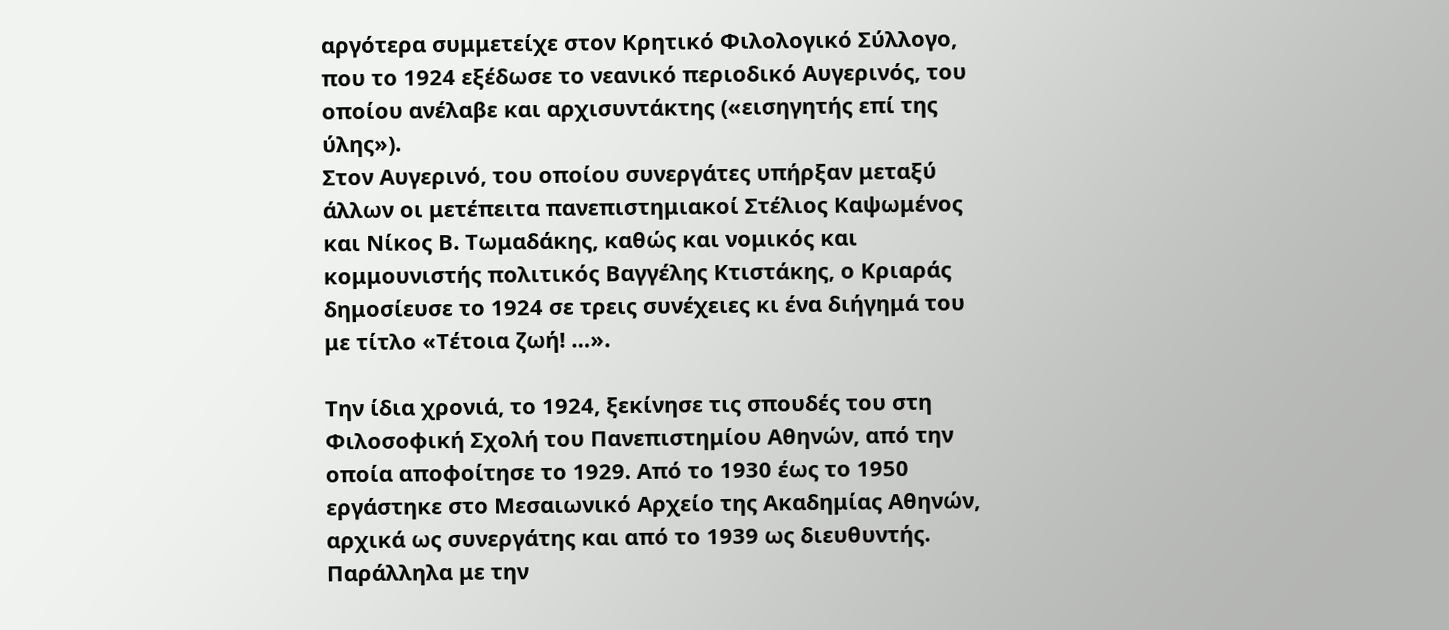αργότερα συμμετείχε στον Κρητικό Φιλολογικό Σύλλογο, που το 1924 εξέδωσε το νεανικό περιοδικό Αυγερινός, του οποίου ανέλαβε και αρχισυντάκτης («εισηγητής επί της ύλης»).
Στον Αυγερινό, του οποίου συνεργάτες υπήρξαν μεταξύ άλλων οι μετέπειτα πανεπιστημιακοί Στέλιος Καψωμένος και Νίκος Β. Τωμαδάκης, καθώς και νομικός και κομμουνιστής πολιτικός Βαγγέλης Κτιστάκης, ο Κριαράς δημοσίευσε το 1924 σε τρεις συνέχειες κι ένα διήγημά του με τίτλο «Τέτοια ζωή! …».

Την ίδια χρονιά, το 1924, ξεκίνησε τις σπουδές του στη Φιλοσοφική Σχολή του Πανεπιστημίου Αθηνών, από την οποία αποφοίτησε το 1929. Από το 1930 έως το 1950 εργάστηκε στο Μεσαιωνικό Αρχείο της Ακαδημίας Αθηνών, αρχικά ως συνεργάτης και από το 1939 ως διευθυντής. Παράλληλα με την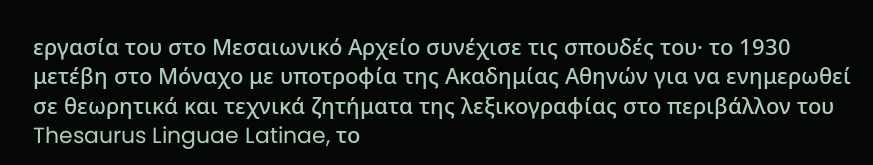εργασία του στο Μεσαιωνικό Αρχείο συνέχισε τις σπουδές του· το 1930 μετέβη στο Μόναχο με υποτροφία της Ακαδημίας Αθηνών για να ενημερωθεί σε θεωρητικά και τεχνικά ζητήματα της λεξικογραφίας στο περιβάλλον του Thesaurus Linguae Latinae, το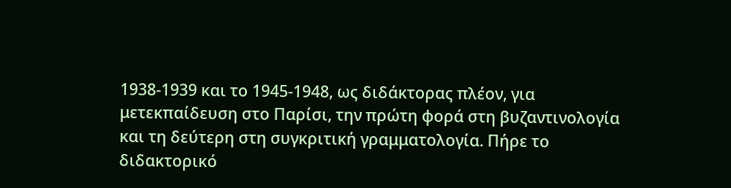1938-1939 και το 1945-1948, ως διδάκτορας πλέον, για μετεκπαίδευση στο Παρίσι, την πρώτη φορά στη βυζαντινολογία και τη δεύτερη στη συγκριτική γραμματολογία. Πήρε το διδακτορικό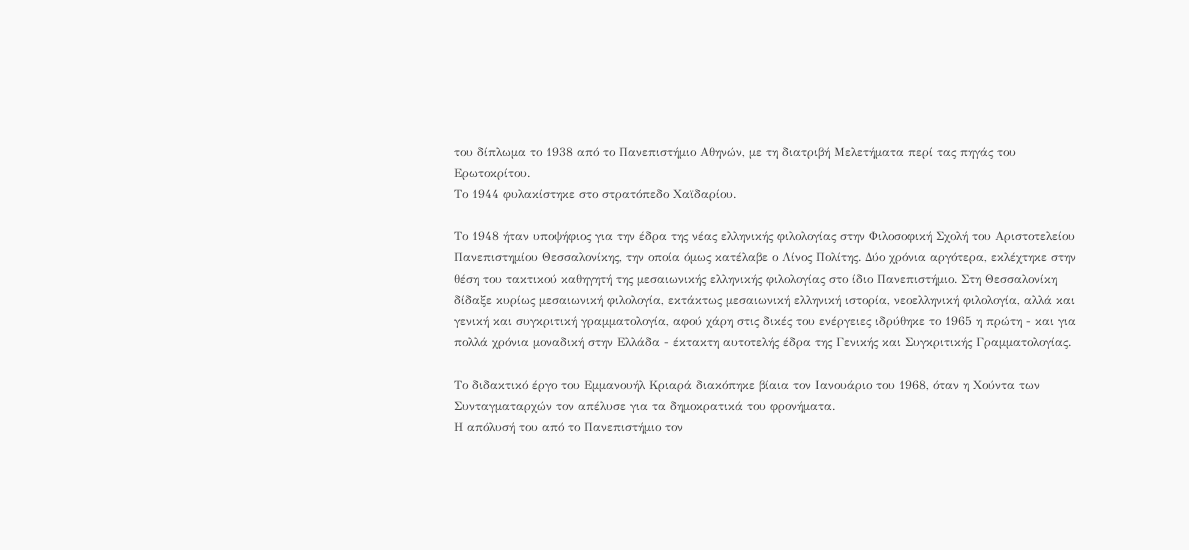του δίπλωμα το 1938 από το Πανεπιστήμιο Αθηνών, με τη διατριβή Μελετήματα περί τας πηγάς του Ερωτοκρίτου.
Το 1944 φυλακίστηκε στο στρατόπεδο Χαϊδαρίου.

Το 1948 ήταν υποψήφιος για την έδρα της νέας ελληνικής φιλολογίας στην Φιλοσοφική Σχολή του Αριστοτελείου Πανεπιστημίου Θεσσαλονίκης, την οποία όμως κατέλαβε ο Λίνος Πολίτης. Δύο χρόνια αργότερα, εκλέχτηκε στην θέση του τακτικού καθηγητή της μεσαιωνικής ελληνικής φιλολογίας στο ίδιο Πανεπιστήμιο. Στη Θεσσαλονίκη δίδαξε κυρίως μεσαιωνική φιλολογία, εκτάκτως μεσαιωνική ελληνική ιστορία, νεοελληνική φιλολογία, αλλά και γενική και συγκριτική γραμματολογία, αφού χάρη στις δικές του ενέργειες ιδρύθηκε το 1965 η πρώτη - και για πολλά χρόνια μοναδική στην Ελλάδα - έκτακτη αυτοτελής έδρα της Γενικής και Συγκριτικής Γραμματολογίας.

Το διδακτικό έργο του Εμμανουήλ Κριαρά διακόπηκε βίαια τον Ιανουάριο του 1968, όταν η Χούντα των Συνταγματαρχών τον απέλυσε για τα δημοκρατικά του φρονήματα.
Η απόλυσή του από το Πανεπιστήμιο τον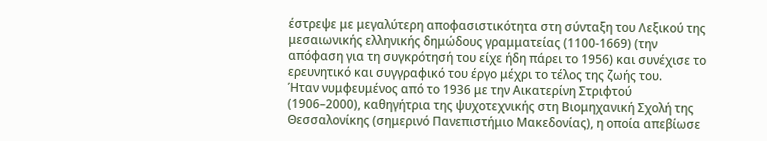έστρεψε με μεγαλύτερη αποφασιστικότητα στη σύνταξη του Λεξικού της μεσαιωνικής ελληνικής δημώδους γραμματείας (1100-1669) (την απόφαση για τη συγκρότησή του είχε ήδη πάρει το 1956) και συνέχισε το ερευνητικό και συγγραφικό του έργο μέχρι το τέλος της ζωής του.
Ήταν νυμφευμένος από το 1936 με την Αικατερίνη Στριφτού (1906–2000), καθηγήτρια της ψυχοτεχνικής στη Βιομηχανική Σχολή της Θεσσαλονίκης (σημερινό Πανεπιστήμιο Μακεδονίας), η οποία απεβίωσε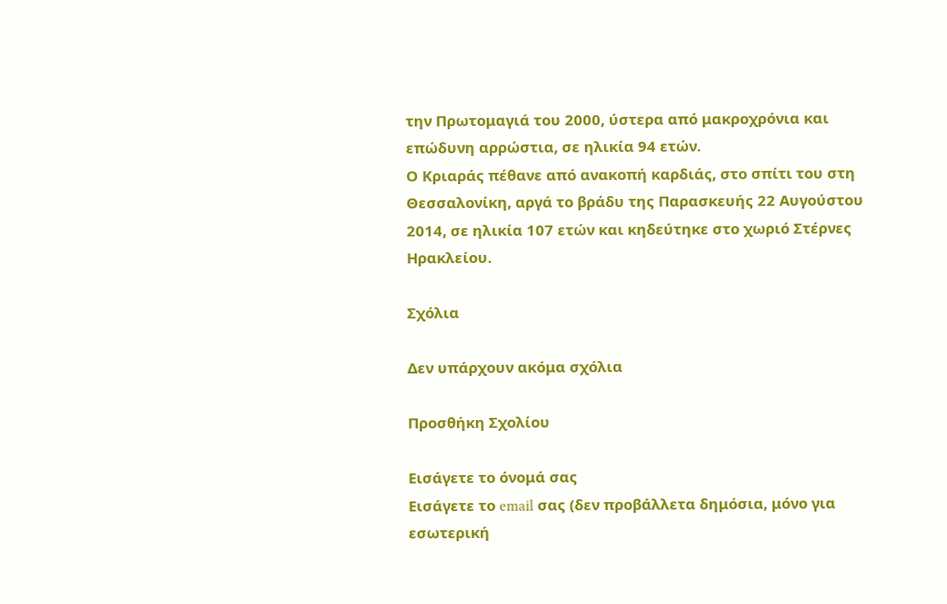την Πρωτομαγιά του 2000, ύστερα από μακροχρόνια και επώδυνη αρρώστια, σε ηλικία 94 ετών.
Ο Κριαράς πέθανε από ανακοπή καρδιάς, στο σπίτι του στη Θεσσαλονίκη, αργά το βράδυ της Παρασκευής 22 Αυγούστου 2014, σε ηλικία 107 ετών και κηδεύτηκε στο χωριό Στέρνες Ηρακλείου.

Σχόλια

Δεν υπάρχουν ακόμα σχόλια

Προσθήκη Σχολίου

Εισάγετε το όνομά σας
Εισάγετε το email σας (δεν προβάλλετα δημόσια, μόνο για εσωτερική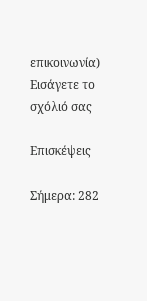επικοινωνία)
Εισάγετε το σχόλιό σας

Επισκέψεις

Σήμερα: 282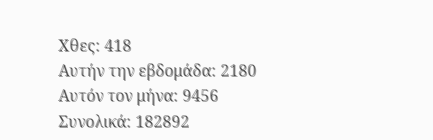Χθες: 418
Αυτήν την εβδομάδα: 2180
Αυτόν τον μήνα: 9456
Συνολικά: 182892